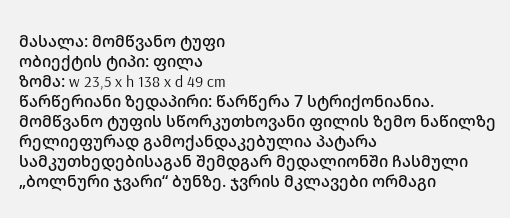მასალა: მომწვანო ტუფი
ობიექტის ტიპი: ფილა
ზომა: w 23,5 x h 138 x d 49 cm
წარწერიანი ზედაპირი: წარწერა 7 სტრიქონიანია. მომწვანო ტუფის სწორკუთხოვანი ფილის ზემო ნაწილზე რელიეფურად გამოქანდაკებულია პატარა სამკუთხედებისაგან შემდგარ მედალიონში ჩასმული „ბოლნური ჯვარი“ ბუნზე. ჯვრის მკლავები ორმაგი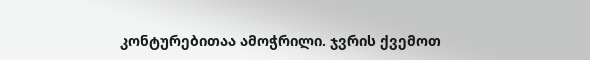კონტურებითაა ამოჭრილი. ჯვრის ქვემოთ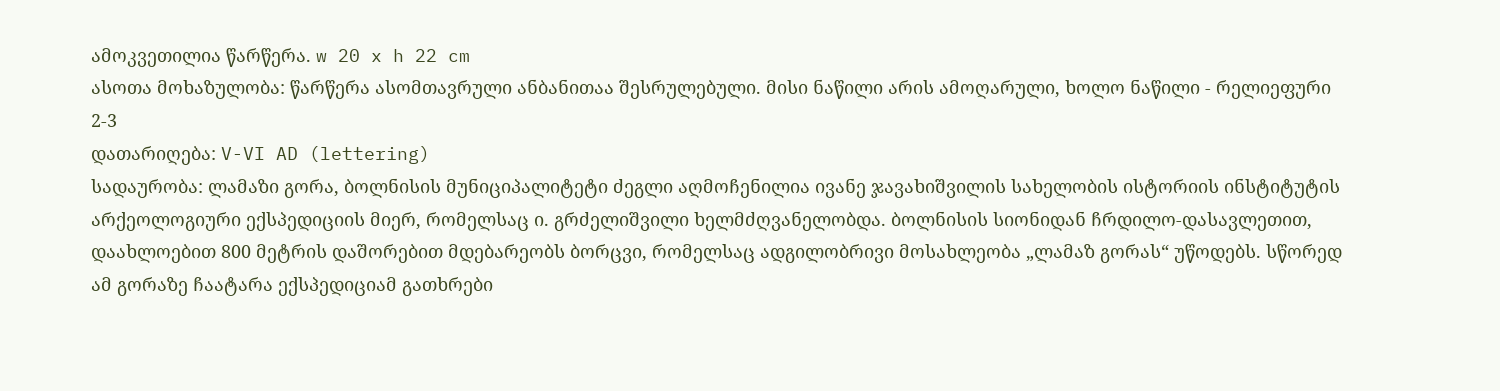ამოკვეთილია წარწერა. w 20 x h 22 cm
ასოთა მოხაზულობა: წარწერა ასომთავრული ანბანითაა შესრულებული. მისი ნაწილი არის ამოღარული, ხოლო ნაწილი - რელიეფური 2-3
დათარიღება: V-VI AD (lettering)
სადაურობა: ლამაზი გორა, ბოლნისის მუნიციპალიტეტი ძეგლი აღმოჩენილია ივანე ჯავახიშვილის სახელობის ისტორიის ინსტიტუტის არქეოლოგიური ექსპედიციის მიერ, რომელსაც ი. გრძელიშვილი ხელმძღვანელობდა. ბოლნისის სიონიდან ჩრდილო-დასავლეთით, დაახლოებით 800 მეტრის დაშორებით მდებარეობს ბორცვი, რომელსაც ადგილობრივი მოსახლეობა „ლამაზ გორას“ უწოდებს. სწორედ ამ გორაზე ჩაატარა ექსპედიციამ გათხრები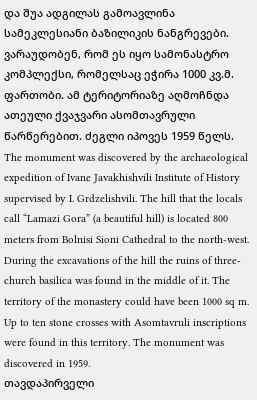და შუა ადგილას გამოავლინა სამეკლესიანი ბაზილიკის ნანგრევები. ვარაუდობენ, რომ ეს იყო სამონასტრო კომპლექსი, რომელსაც ეჭირა 1000 კვ.მ. ფართობი. ამ ტერიტორიაზე აღმოჩნდა ათეული ქვაჯვარი ასომთავრული წარწერებით. ძეგლი იპოვეს 1959 წელს. The monument was discovered by the archaeological expedition of Ivane Javakhishvili Institute of History supervised by I. Grdzelishvili. The hill that the locals call “Lamazi Gora” (a beautiful hill) is located 800 meters from Bolnisi Sioni Cathedral to the north-west. During the excavations of the hill the ruins of three-church basilica was found in the middle of it. The territory of the monastery could have been 1000 sq m. Up to ten stone crosses with Asomtavruli inscriptions were found in this territory. The monument was discovered in 1959.
თავდაპირველი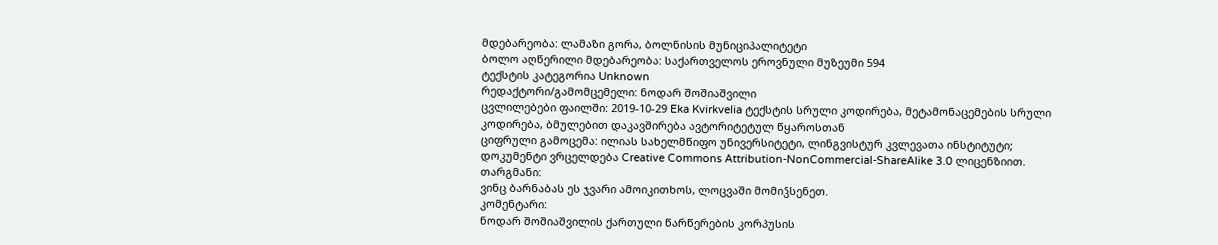მდებარეობა: ლამაზი გორა, ბოლნისის მუნიციპალიტეტი
ბოლო აღწერილი მდებარეობა: საქართველოს ეროვნული მუზეუმი 594
ტექსტის კატეგორია Unknown
რედაქტორი/გამომცემელი: ნოდარ შოშიაშვილი
ცვლილებები ფაილში: 2019-10-29 Eka Kvirkvelia ტექსტის სრული კოდირება, მეტამონაცემების სრული კოდირება, ბმულებით დაკავშირება ავტორიტეტულ წყაროსთან
ციფრული გამოცემა: ილიას სახელმწიფო უნივერსიტეტი, ლინგვისტურ კვლევათა ინსტიტუტი; დოკუმენტი ვრცელდება Creative Commons Attribution-NonCommercial-ShareAlike 3.0 ლიცენზიით.
თარგმანი:
ვინც ბარნაბას ეს ჯვარი ამოიკითხოს, ლოცვაში მომიჴსენეთ.
კომენტარი:
ნოდარ შოშიაშვილის ქართული წარწერების კორპუსის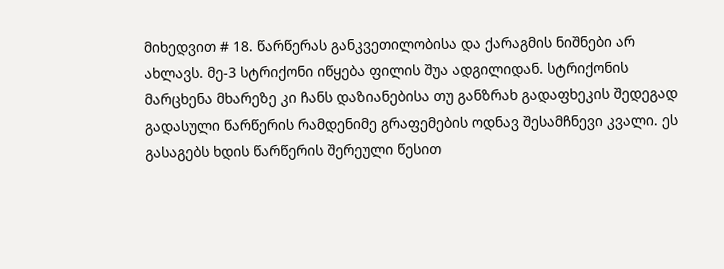მიხედვით # 18. წარწერას განკვეთილობისა და ქარაგმის ნიშნები არ ახლავს. მე-3 სტრიქონი იწყება ფილის შუა ადგილიდან. სტრიქონის მარცხენა მხარეზე კი ჩანს დაზიანებისა თუ განზრახ გადაფხეკის შედეგად გადასული წარწერის რამდენიმე გრაფემების ოდნავ შესამჩნევი კვალი. ეს გასაგებს ხდის წარწერის შერეული წესით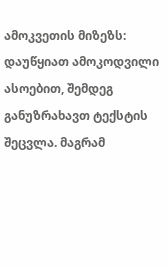ამოკვეთის მიზეზს: დაუწყიათ ამოკოდვილი ასოებით, შემდეგ განუზრახავთ ტექსტის შეცვლა. მაგრამ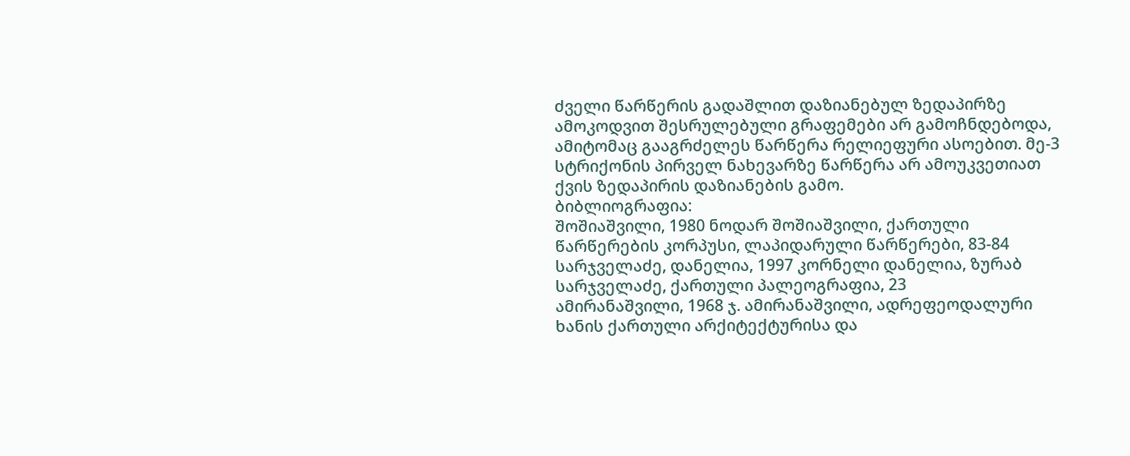ძველი წარწერის გადაშლით დაზიანებულ ზედაპირზე ამოკოდვით შესრულებული გრაფემები არ გამოჩნდებოდა, ამიტომაც გააგრძელეს წარწერა რელიეფური ასოებით. მე-3 სტრიქონის პირველ ნახევარზე წარწერა არ ამოუკვეთიათ ქვის ზედაპირის დაზიანების გამო.
ბიბლიოგრაფია:
შოშიაშვილი, 1980 ნოდარ შოშიაშვილი, ქართული წარწერების კორპუსი, ლაპიდარული წარწერები, 83-84
სარჯველაძე, დანელია, 1997 კორნელი დანელია, ზურაბ სარჯველაძე, ქართული პალეოგრაფია, 23
ამირანაშვილი, 1968 ჯ. ამირანაშვილი, ადრეფეოდალური ხანის ქართული არქიტექტურისა და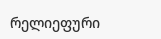რელიეფური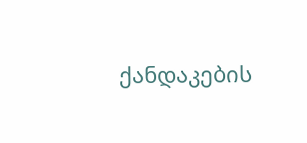ქანდაკების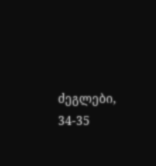ძეგლები, 34-35